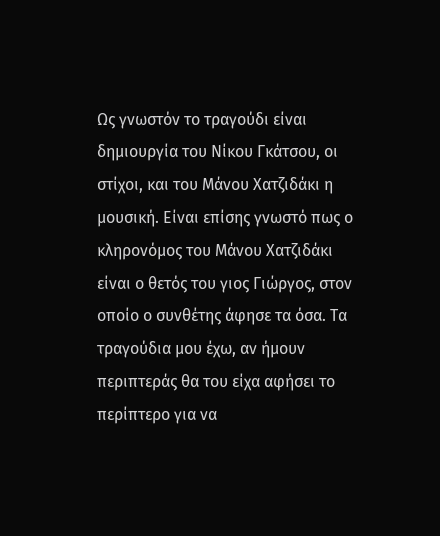Ως γνωστόν το τραγούδι είναι δημιουργία του Νίκου Γκάτσου, οι στίχοι, και του Μάνου Χατζιδάκι η μουσική. Είναι επίσης γνωστό πως ο κληρονόμος του Μάνου Χατζιδάκι είναι ο θετός του γιος Γιώργος, στον οποίο ο συνθέτης άφησε τα όσα. Τα τραγούδια μου έχω, αν ήμουν περιπτεράς θα του είχα αφήσει το περίπτερο για να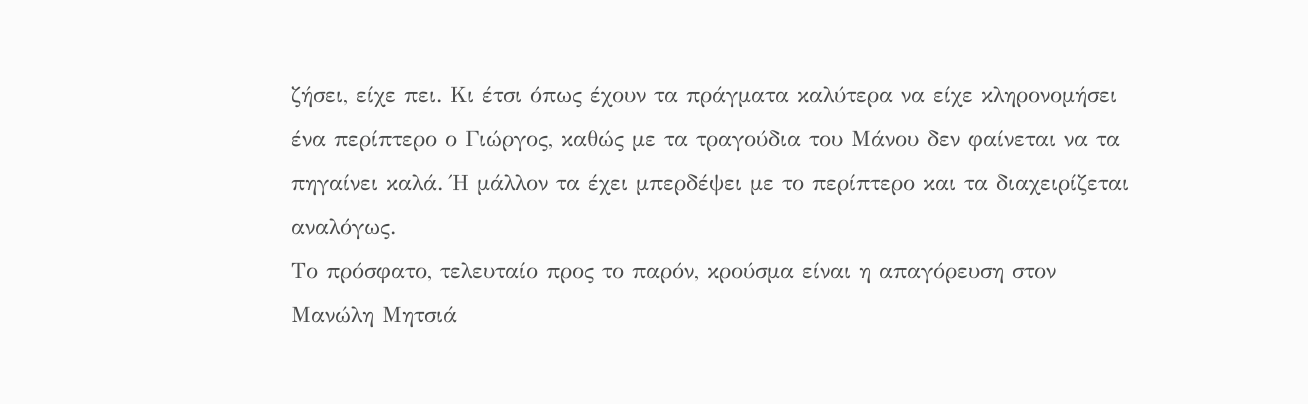ζήσει, είχε πει. Κι έτσι όπως έχουν τα πράγματα καλύτερα να είχε κληρονομήσει ένα περίπτερο ο Γιώργος, καθώς με τα τραγούδια του Μάνου δεν φαίνεται να τα πηγαίνει καλά. Ή μάλλον τα έχει μπερδέψει με το περίπτερο και τα διαχειρίζεται αναλόγως.
Το πρόσφατο, τελευταίο προς το παρόν, κρούσμα είναι η απαγόρευση στον Μανώλη Μητσιά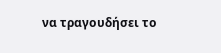να τραγουδήσει το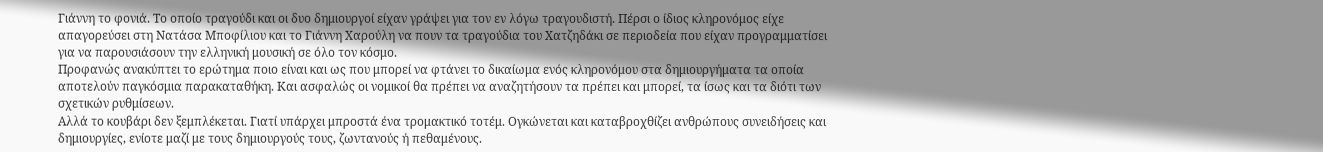Γιάννη το φονιά. Το οποίο τραγούδι και οι δυο δημιουργοί είχαν γράψει για τον εν λόγω τραγουδιστή. Πέρσι ο ίδιος κληρονόμος είχε απαγορεύσει στη Νατάσα Μποφίλιου και το Γιάννη Χαρούλη να πουν τα τραγούδια του Χατζηδάκι σε περιοδεία που είχαν προγραμματίσει για να παρουσιάσουν την ελληνική μουσική σε όλο τον κόσμο.
Προφανώς ανακύπτει το ερώτημα ποιο είναι και ως που μπορεί να φτάνει το δικαίωμα ενός κληρονόμου στα δημιουργήματα τα οποία αποτελούν παγκόσμια παρακαταθήκη. Και ασφαλώς οι νομικοί θα πρέπει να αναζητήσουν τα πρέπει και μπορεί, τα ίσως και τα διότι των σχετικών ρυθμίσεων.
Αλλά το κουβάρι δεν ξεμπλέκεται. Γιατί υπάρχει μπροστά ένα τρομακτικό τοτέμ. Ογκώνεται και καταβροχθίζει ανθρώπους συνειδήσεις και δημιουργίες, ενίοτε μαζί με τους δημιουργούς τους, ζωντανούς ή πεθαμένους.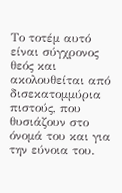Το τοτέμ αυτό είναι σύγχρονος θεός και ακολουθείται από δισεκατομμύρια πιστούς, που θυσιάζουν στο όνομά του και για την εύνοια του.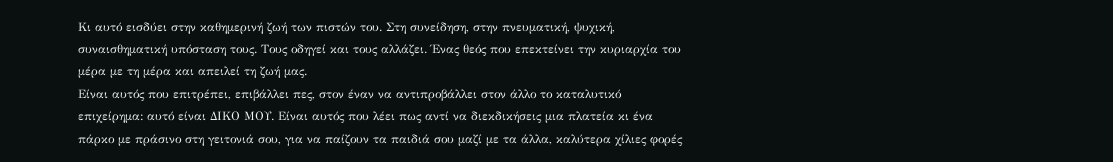Κι αυτό εισδύει στην καθημερινή ζωή των πιστών του. Στη συνείδηση, στην πνευματική, ψυχική, συναισθηματική υπόσταση τους. Τους οδηγεί και τους αλλάζει. Ένας θεός που επεκτείνει την κυριαρχία του μέρα με τη μέρα και απειλεί τη ζωή μας.
Είναι αυτός που επιτρέπει, επιβάλλει πες, στον έναν να αντιπροβάλλει στον άλλο το καταλυτικό επιχείρημα: αυτό είναι ΔΙΚΟ ΜΟΥ. Είναι αυτός που λέει πως αντί να διεκδικήσεις μια πλατεία κι ένα πάρκο με πράσινο στη γειτονιά σου, για να παίζουν τα παιδιά σου μαζί με τα άλλα, καλύτερα χίλιες φορές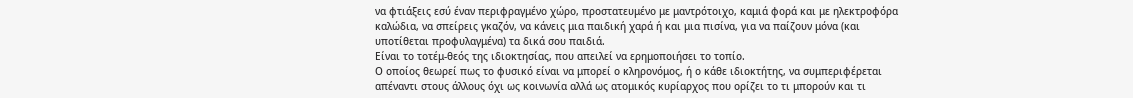να φτιάξεις εσύ έναν περιφραγμένο χώρο, προστατευμένο με μαντρότοιχο, καμιά φορά και με ηλεκτροφόρα καλώδια, να σπείρεις γκαζόν, να κάνεις μια παιδική χαρά ή και μια πισίνα, για να παίζουν μόνα (και υποτίθεται προφυλαγμένα) τα δικά σου παιδιά.
Είναι το τοτέμ-θεός της ιδιοκτησίας, που απειλεί να ερημοποιήσει το τοπίο.
Ο οποίος θεωρεί πως το φυσικό είναι να μπορεί ο κληρονόμος, ή ο κάθε ιδιοκτήτης, να συμπεριφέρεται απέναντι στους άλλους όχι ως κοινωνία αλλά ως ατομικός κυρίαρχος που ορίζει το τι μπορούν και τι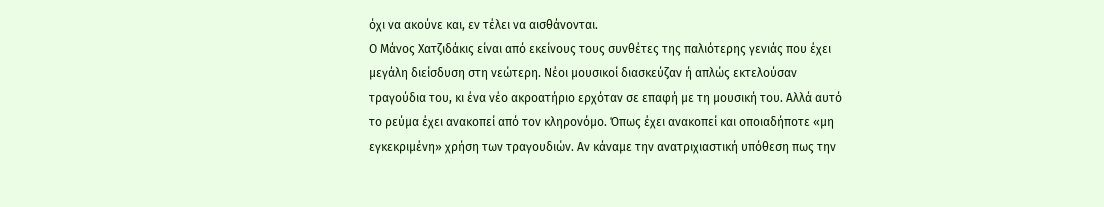όχι να ακούνε και, εν τέλει να αισθάνονται.
Ο Μάνος Χατζιδάκις είναι από εκείνους τους συνθέτες της παλιότερης γενιάς που έχει μεγάλη διείσδυση στη νεώτερη. Νέοι μουσικοί διασκεύζαν ή απλώς εκτελούσαν τραγούδια του, κι ένα νέο ακροατήριο ερχόταν σε επαφή με τη μουσική του. Αλλά αυτό το ρεύμα έχει ανακοπεί από τον κληρονόμο. Όπως έχει ανακοπεί και οποιαδήποτε «μη εγκεκριμένη» χρήση των τραγουδιών. Αν κάναμε την ανατριχιαστική υπόθεση πως την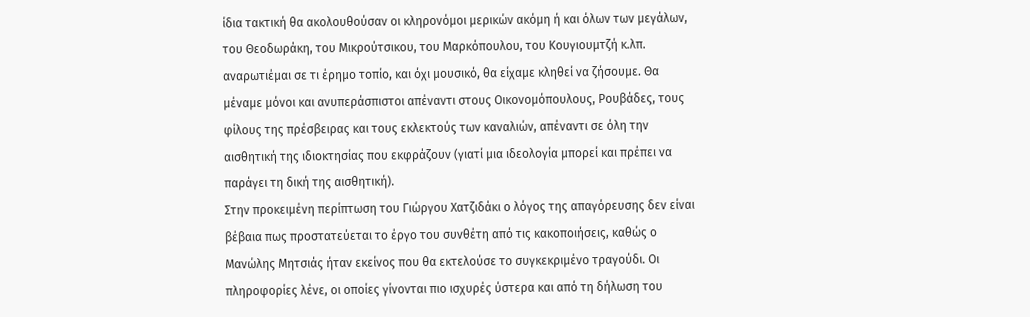ίδια τακτική θα ακολουθούσαν οι κληρονόμοι μερικών ακόμη ή και όλων των μεγάλων, του Θεοδωράκη, του Μικρούτσικου, του Μαρκόπουλου, του Κουγιουμτζή κ.λπ. αναρωτιέμαι σε τι έρημο τοπίο, και όχι μουσικό, θα είχαμε κληθεί να ζήσουμε. Θα μέναμε μόνοι και ανυπεράσπιστοι απέναντι στους Οικονομόπουλους, Ρουβάδες, τους φίλους της πρέσβειρας και τους εκλεκτούς των καναλιών, απέναντι σε όλη την αισθητική της ιδιοκτησίας που εκφράζουν (γιατί μια ιδεολογία μπορεί και πρέπει να παράγει τη δική της αισθητική).
Στην προκειμένη περίπτωση του Γιώργου Χατζιδάκι ο λόγος της απαγόρευσης δεν είναι βέβαια πως προστατεύεται το έργο του συνθέτη από τις κακοποιήσεις, καθώς ο Μανώλης Μητσιάς ήταν εκείνος που θα εκτελούσε το συγκεκριμένο τραγούδι. Οι πληροφορίες λένε, οι οποίες γίνονται πιο ισχυρές ύστερα και από τη δήλωση του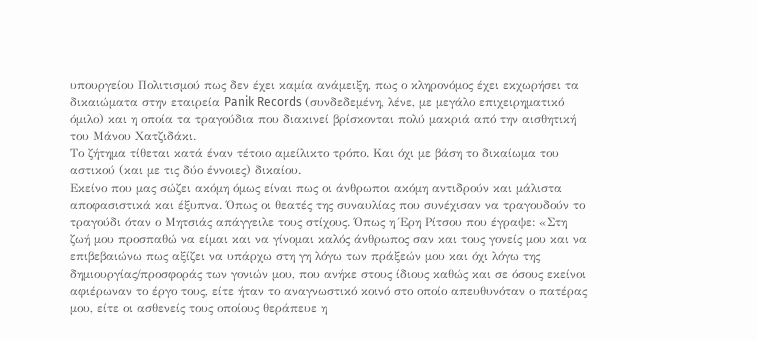υπουργείου Πολιτισμού πως δεν έχει καμία ανάμειξη, πως ο κληρονόμος έχει εκχωρήσει τα δικαιώματα στην εταιρεία Panik Records (συνδεδεμένη, λένε, με μεγάλο επιχειρηματικό όμιλο) και η οποία τα τραγούδια που διακινεί βρίσκονται πολύ μακριά από την αισθητική του Μάνου Χατζιδάκι.
Το ζήτημα τίθεται κατά έναν τέτοιο αμείλικτο τρόπο. Και όχι με βάση το δικαίωμα του αστικού (και με τις δύο έννοιες) δικαίου.
Εκείνο που μας σώζει ακόμη όμως είναι πως οι άνθρωποι ακόμη αντιδρούν και μάλιστα αποφασιστικά και έξυπνα. Όπως οι θεατές της συναυλίας που συνέχισαν να τραγουδούν το τραγούδι όταν ο Μητσιάς απάγγειλε τους στίχους. Όπως η Έρη Ρίτσου που έγραψε: «Στη ζωή μου προσπαθώ να είμαι και να γίνομαι καλός άνθρωπος σαν και τους γονείς μου και να επιβεβαιώνω πως αξίζει να υπάρχω στη γη λόγω των πράξεών μου και όχι λόγω της δημιουργίας/προσφοράς των γονιών μου, που ανήκε στους ίδιους καθώς και σε όσους εκείνοι αφιέρωναν το έργο τους, είτε ήταν το αναγνωστικό κοινό στο οποίο απευθυνόταν ο πατέρας μου, είτε οι ασθενείς τους οποίους θεράπευε η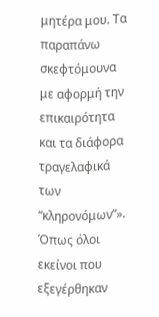μητέρα μου. Τα παραπάνω σκεφτόμουνα με αφορμή την επικαιρότητα και τα διάφορα τραγελαφικά των “κληρονόμων”». Όπως όλοι εκείνοι που εξεγέρθηκαν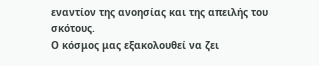εναντίον της ανοησίας και της απειλής του σκότους.
Ο κόσμος μας εξακολουθεί να ζει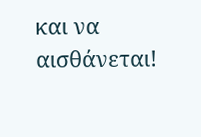και να αισθάνεται!